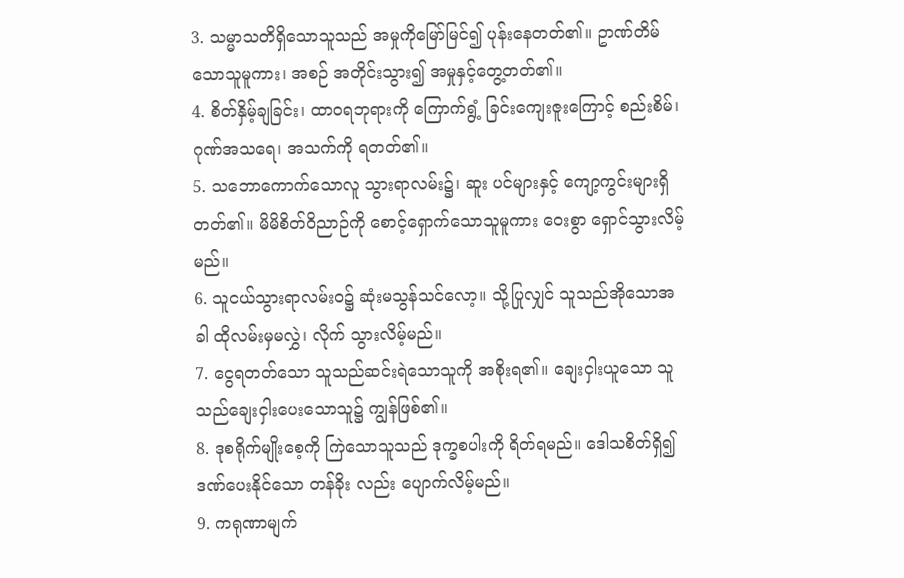3. သမ္မာသတိရှိသောသူသည် အမှုကိုမြော်မြင်၍ ပုန်းနေတတ်၏။ ဥာဏ်တိမ်သောသူမူကား၊ အစဉ် အတိုင်းသွား၍ အမှုနှင့်တွေ့တတ်၏။
4. စိတ်နှိမ့်ချခြင်း၊ ထာဝရဘုရားကို ကြောက်ရွံ့ ခြင်းကျေးဇူးကြောင့် စည်းစိမ်၊ ဂုဏ်အသရေ၊ အသက်ကို ရတတ်၏။
5. သဘောကောက်သောလူ သွားရာလမ်း၌၊ ဆူး ပင်များနှင့် ကျော့ကွင်းများရှိတတ်၏။ မိမိစိတ်ဝိညာဉ်ကို စောင့်ရှောက်သောသူမူကား ဝေးစွာ ရှောင်သွားလိမ့်မည်။
6. သူငယ်သွားရာလမ်းဝ၌ ဆုံးမသွန်သင်လော့။ သို့ပြုလျှင် သူသည်အိုသောအခါ ထိုလမ်းမှမလွှဲ၊ လိုက် သွားလိမ့်မည်။
7. ငွေရတတ်သော သူသည်ဆင်းရဲသောသူကို အစိုးရ၏။ ချေးငှါးယူသော သူသည်ချေးငှါးပေးသောသူ၌ ကျွန်ဖြစ်၏။
8. ဒုစရိုက်မျိုးစေ့ကို ကြဲသောသူသည် ဒုက္ခစပါးကို ရိတ်ရမည်။ ဒေါသစိတ်ရှိ၍ ဒဏ်ပေးနိုင်သော တန်ခိုး လည်း ပျောက်လိမ့်မည်။
9. ကရုဏာမျက်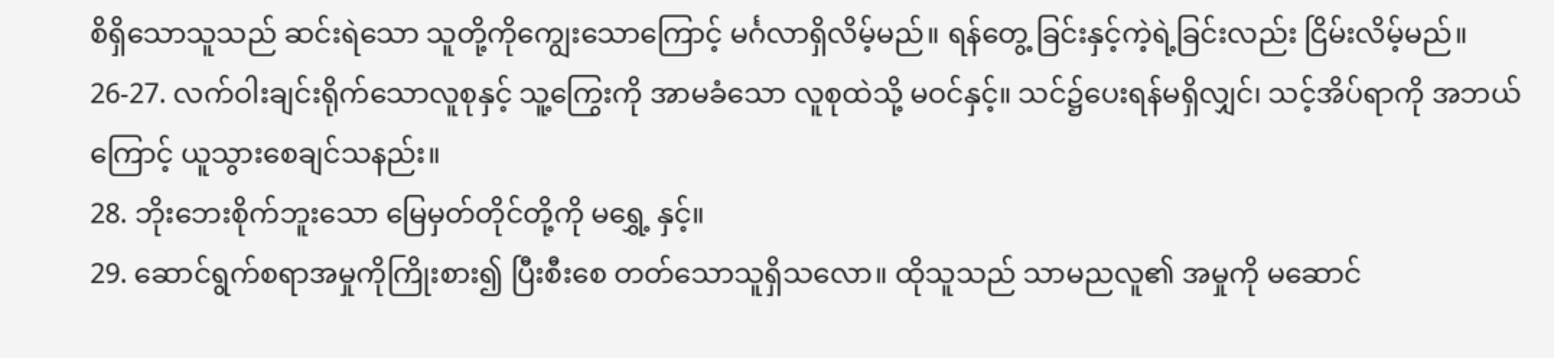စိရှိသောသူသည် ဆင်းရဲသော သူတို့ကိုကျွေးသောကြောင့် မင်္ဂလာရှိလိမ့်မည်။ ရန်တွေ့ ခြင်းနှင့်ကဲ့ရဲ့ခြင်းလည်း ငြိမ်းလိမ့်မည်။
26-27. လက်ဝါးချင်းရိုက်သောလူစုနှင့် သူ့ကြွေးကို အာမခံသော လူစုထဲသို့ မဝင်နှင့်။ သင်၌ပေးရန်မရှိလျှင်၊ သင့်အိပ်ရာကို အဘယ်ကြောင့် ယူသွားစေချင်သနည်း။
28. ဘိုးဘေးစိုက်ဘူးသော မြေမှတ်တိုင်တို့ကို မရွှေ့ နှင့်။
29. ဆောင်ရွက်စရာအမှုကိုကြိုးစား၍ ပြီးစီးစေ တတ်သောသူရှိသလော။ ထိုသူသည် သာမညလူ၏ အမှုကို မဆောင်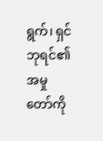ရွက်၊ ရှင်ဘုရင်၏ အမှုတော်ကို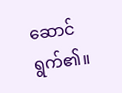ဆောင် ရွက်၏။